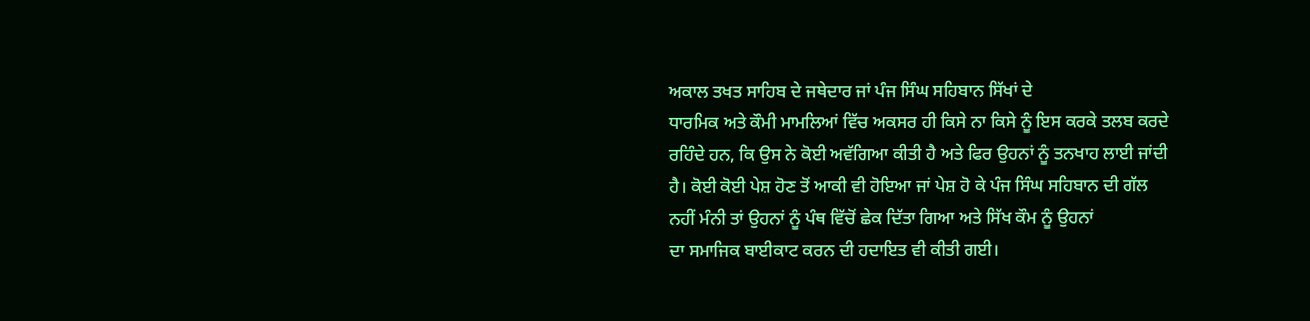ਅਕਾਲ ਤਖਤ ਸਾਹਿਬ ਦੇ ਜਥੇਦਾਰ ਜਾਂ ਪੰਜ ਸਿੰਘ ਸਹਿਬਾਨ ਸਿੱਖਾਂ ਦੇ
ਧਾਰਮਿਕ ਅਤੇ ਕੌਮੀ ਮਾਮਲਿਆਂ ਵਿੱਚ ਅਕਸਰ ਹੀ ਕਿਸੇ ਨਾ ਕਿਸੇ ਨੂੰ ਇਸ ਕਰਕੇ ਤਲਬ ਕਰਦੇ
ਰਹਿੰਦੇ ਹਨ, ਕਿ ਉਸ ਨੇ ਕੋਈ ਅਵੱਗਿਆ ਕੀਤੀ ਹੈ ਅਤੇ ਫਿਰ ਉਹਨਾਂ ਨੂੰ ਤਨਖਾਹ ਲਾਈ ਜਾਂਦੀ
ਹੈ। ਕੋਈ ਕੋਈ ਪੇਸ਼ ਹੋਣ ਤੋਂ ਆਕੀ ਵੀ ਹੋਇਆ ਜਾਂ ਪੇਸ਼ ਹੋ ਕੇ ਪੰਜ ਸਿੰਘ ਸਹਿਬਾਨ ਦੀ ਗੱਲ
ਨਹੀਂ ਮੰਨੀ ਤਾਂ ਉਹਨਾਂ ਨੂੰ ਪੰਥ ਵਿੱਚੋਂ ਛੇਕ ਦਿੱਤਾ ਗਿਆ ਅਤੇ ਸਿੱਖ ਕੌਮ ਨੂੰ ਉਹਨਾਂ
ਦਾ ਸਮਾਜਿਕ ਬਾਈਕਾਟ ਕਰਨ ਦੀ ਹਦਾਇਤ ਵੀ ਕੀਤੀ ਗਈ।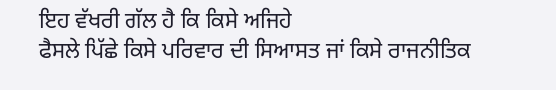ਇਹ ਵੱਖਰੀ ਗੱਲ ਹੈ ਕਿ ਕਿਸੇ ਅਜਿਹੇ
ਫੈਸਲੇ ਪਿੱਛੇ ਕਿਸੇ ਪਰਿਵਾਰ ਦੀ ਸਿਆਸਤ ਜਾਂ ਕਿਸੇ ਰਾਜਨੀਤਿਕ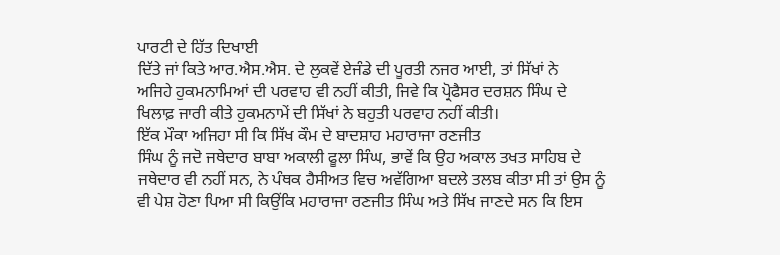ਪਾਰਟੀ ਦੇ ਹਿੱਤ ਦਿਖਾਈ
ਦਿੱਤੇ ਜਾਂ ਕਿਤੇ ਆਰ.ਐਸ.ਐਸ. ਦੇ ਲੁਕਵੇਂ ਏਜੰਡੇ ਦੀ ਪੂਰਤੀ ਨਜਰ ਆਈ, ਤਾਂ ਸਿੱਖਾਂ ਨੇ
ਅਜਿਹੇ ਹੁਕਮਨਾਮਿਆਂ ਦੀ ਪਰਵਾਹ ਵੀ ਨਹੀਂ ਕੀਤੀ, ਜਿਵੇ ਕਿ ਪ੍ਰੋਫੈਸਰ ਦਰਸ਼ਨ ਸਿੰਘ ਦੇ
ਖਿਲਾਫ਼ ਜਾਰੀ ਕੀਤੇ ਹੁਕਮਨਾਮੇਂ ਦੀ ਸਿੱਖਾਂ ਨੇ ਬਹੁਤੀ ਪਰਵਾਹ ਨਹੀਂ ਕੀਤੀ।
ਇੱਕ ਮੌਕਾ ਅਜਿਹਾ ਸੀ ਕਿ ਸਿੱਖ ਕੌਮ ਦੇ ਬਾਦਸ਼ਾਹ ਮਹਾਰਾਜਾ ਰਣਜੀਤ
ਸਿੰਘ ਨੂੰ ਜਦੋ ਜਥੇਦਾਰ ਬਾਬਾ ਅਕਾਲੀ ਫੂਲਾ ਸਿੰਘ, ਭਾਵੇਂ ਕਿ ਉਹ ਅਕਾਲ ਤਖਤ ਸਾਹਿਬ ਦੇ
ਜਥੇਦਾਰ ਵੀ ਨਹੀਂ ਸਨ, ਨੇ ਪੰਥਕ ਹੈਸੀਅਤ ਵਿਚ ਅਵੱਗਿਆ ਬਦਲੇ ਤਲਬ ਕੀਤਾ ਸੀ ਤਾਂ ਉਸ ਨੂੰ
ਵੀ ਪੇਸ਼ ਹੋਣਾ ਪਿਆ ਸੀ ਕਿਉਂਕਿ ਮਹਾਰਾਜਾ ਰਣਜੀਤ ਸਿੰਘ ਅਤੇ ਸਿੱਖ ਜਾਣਦੇ ਸਨ ਕਿ ਇਸ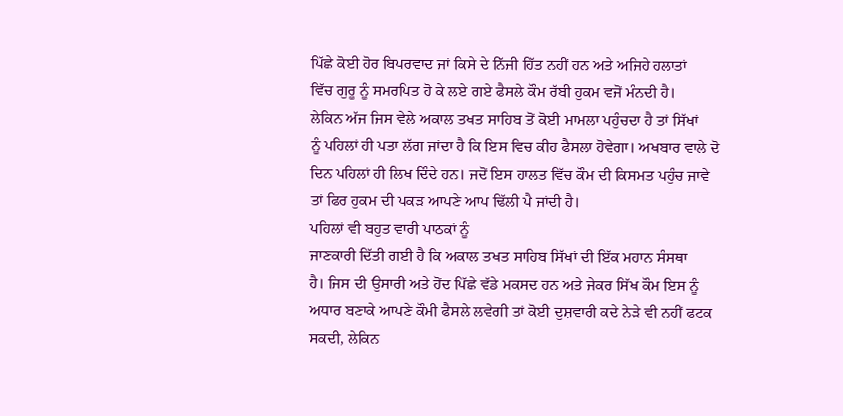ਪਿੱਛੇ ਕੋਈ ਹੋਰ ਬਿਪਰਵਾਦ ਜਾਂ ਕਿਸੇ ਦੇ ਨਿੱਜੀ ਹਿੱਤ ਨਹੀਂ ਹਨ ਅਤੇ ਅਜਿਹੇ ਹਲਾਤਾਂ
ਵਿੱਚ ਗੁਰੂ ਨੂੰ ਸਮਰਪਿਤ ਹੋ ਕੇ ਲਏ ਗਏ ਫੈਸਲੇ ਕੌਮ ਰੱਬੀ ਹੁਕਮ ਵਜੋਂ ਮੰਨਦੀ ਹੈ।
ਲੇਕਿਨ ਅੱਜ ਜਿਸ ਵੇਲੇ ਅਕਾਲ ਤਖਤ ਸਾਹਿਬ ਤੋਂ ਕੋਈ ਮਾਮਲਾ ਪਹੁੰਚਦਾ ਹੈ ਤਾਂ ਸਿੱਖਾਂ
ਨੂੰ ਪਹਿਲਾਂ ਹੀ ਪਤਾ ਲੱਗ ਜਾਂਦਾ ਹੈ ਕਿ ਇਸ ਵਿਚ ਕੀਹ ਫੈਸਲਾ ਹੋਵੇਗਾ। ਅਖਬਾਰ ਵਾਲੇ ਦੋ
ਦਿਨ ਪਹਿਲਾਂ ਹੀ ਲਿਖ ਦਿੰਦੇ ਹਨ। ਜਦੋਂ ਇਸ ਹਾਲਤ ਵਿੱਚ ਕੌਮ ਦੀ ਕਿਸਮਤ ਪਹੁੰਚ ਜਾਵੇ
ਤਾਂ ਫਿਰ ਹੁਕਮ ਦੀ ਪਕੜ ਆਪਣੇ ਆਪ ਢਿੱਲੀ ਪੈ ਜਾਂਦੀ ਹੈ।
ਪਹਿਲਾਂ ਵੀ ਬਹੁਤ ਵਾਰੀ ਪਾਠਕਾਂ ਨੂੰ
ਜਾਣਕਾਰੀ ਦਿੱਤੀ ਗਈ ਹੈ ਕਿ ਅਕਾਲ ਤਖਤ ਸਾਹਿਬ ਸਿੱਖਾਂ ਦੀ ਇੱਕ ਮਹਾਨ ਸੰਸਥਾ
ਹੈ। ਜਿਸ ਦੀ ਉਸਾਰੀ ਅਤੇ ਹੋਂਦ ਪਿੱਛੇ ਵੱਡੇ ਮਕਸਦ ਹਨ ਅਤੇ ਜੇਕਰ ਸਿੱਖ ਕੌਮ ਇਸ ਨੂੰ
ਅਧਾਰ ਬਣਾਕੇ ਆਪਣੇ ਕੌਮੀ ਫੈਸਲੇ ਲਵੇਗੀ ਤਾਂ ਕੋਈ ਦੁਸ਼ਵਾਰੀ ਕਦੇ ਨੇੜੇ ਵੀ ਨਹੀਂ ਫਟਕ
ਸਕਦੀ, ਲੇਕਿਨ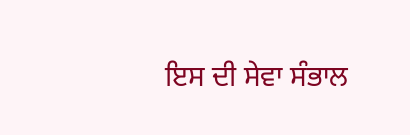ਇਸ ਦੀ ਸੇਵਾ ਸੰਭਾਲ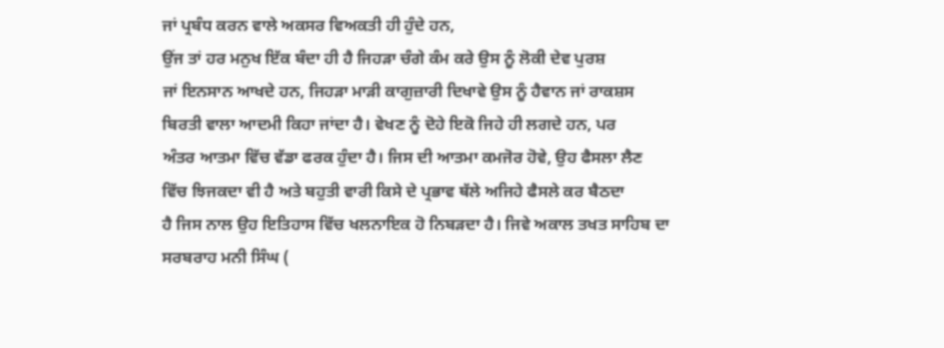ਜਾਂ ਪ੍ਰਬੰਧ ਕਰਨ ਵਾਲੇ ਅਕਸਰ ਵਿਅਕਤੀ ਹੀ ਹੁੰਦੇ ਹਨ,
ਉਂਜ ਤਾਂ ਹਰ ਮਨੁਖ ਇੱਕ ਬੰਦਾ ਹੀ ਹੈ ਜਿਹੜਾ ਚੰਗੇ ਕੰਮ ਕਰੇ ਉਸ ਨੂੰ ਲੋਕੀ ਦੇਵ ਪੁਰਸ਼
ਜਾਂ ਇਨਸਾਨ ਆਖਦੇ ਹਨ, ਜਿਹੜਾ ਮਾੜੀ ਕਾਗੁਜ਼ਾਰੀ ਦਿਖਾਵੇ ਉਸ ਨੂੰ ਹੈਵਾਨ ਜਾਂ ਰਾਕਸ਼ਸ
ਬਿਰਤੀ ਵਾਲਾ ਆਦਮੀ ਕਿਹਾ ਜਾਂਦਾ ਹੈ। ਵੇਖਣ ਨੂੰ ਦੋਹੇ ਇਕੋ ਜਿਹੇ ਹੀ ਲਗਦੇ ਹਨ, ਪਰ
ਅੰਤਰ ਆਤਮਾ ਵਿੱਚ ਵੱਡਾ ਫਰਕ ਹੁੰਦਾ ਹੈ। ਜਿਸ ਦੀ ਆਤਮਾ ਕਮਜੋਰ ਹੋਵੇ, ਉਹ ਫੈਸਲਾ ਲੈਣ
ਵਿੱਚ ਝਿਜਕਦਾ ਵੀ ਹੈ ਅਤੇ ਬਹੁਤੀ ਵਾਰੀ ਕਿਸੇ ਦੇ ਪ੍ਰਭਾਵ ਥੱਲੇ ਅਜਿਹੇ ਫੈਸਲੇ ਕਰ ਬੈਠਦਾ
ਹੈ ਜਿਸ ਨਾਲ ਉਹ ਇਤਿਹਾਸ ਵਿੱਚ ਖਲਨਾਇਕ ਹੋ ਨਿਬੜਦਾ ਹੈ। ਜਿਵੇ ਅਕਾਲ ਤਖਤ ਸਾਹਿਬ ਦਾ
ਸਰਬਰਾਹ ਮਨੀ ਸਿੰਘ (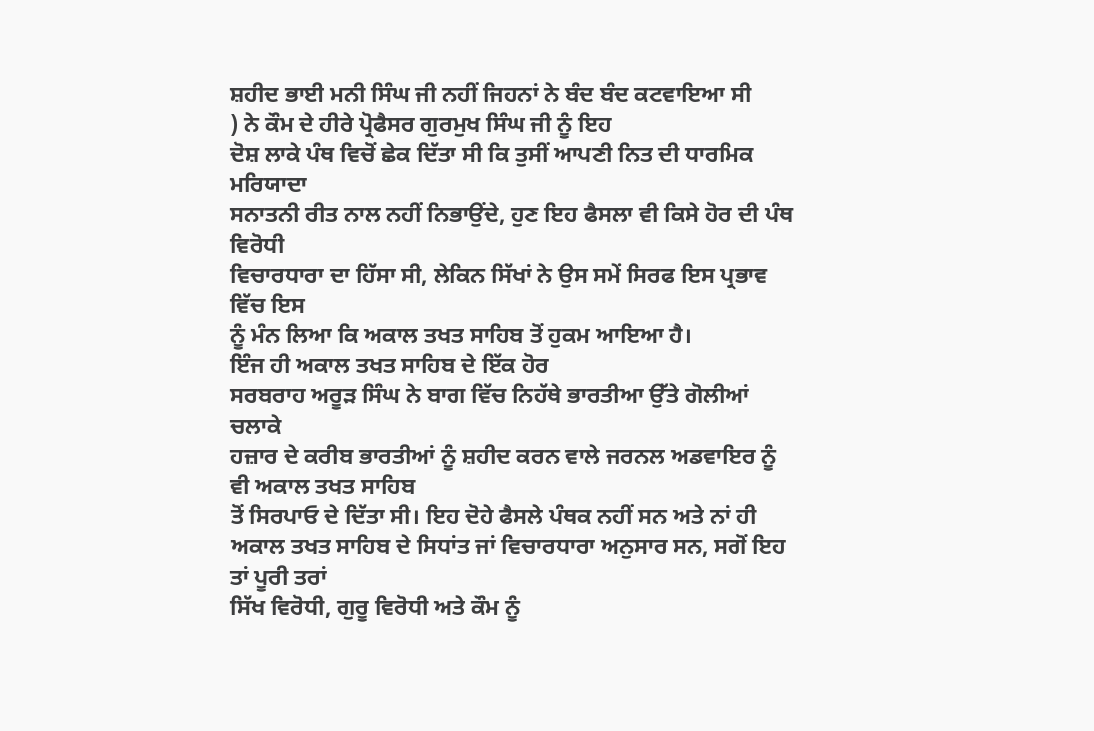ਸ਼ਹੀਦ ਭਾਈ ਮਨੀ ਸਿੰਘ ਜੀ ਨਹੀਂ ਜਿਹਨਾਂ ਨੇ ਬੰਦ ਬੰਦ ਕਟਵਾਇਆ ਸੀ
) ਨੇ ਕੌਮ ਦੇ ਹੀਰੇ ਪ੍ਰੋਫੈਸਰ ਗੁਰਮੁਖ ਸਿੰਘ ਜੀ ਨੂੰ ਇਹ
ਦੋਸ਼ ਲਾਕੇ ਪੰਥ ਵਿਚੋਂ ਛੇਕ ਦਿੱਤਾ ਸੀ ਕਿ ਤੁਸੀਂ ਆਪਣੀ ਨਿਤ ਦੀ ਧਾਰਮਿਕ ਮਰਿਯਾਦਾ
ਸਨਾਤਨੀ ਰੀਤ ਨਾਲ ਨਹੀਂ ਨਿਭਾਉਂਦੇ, ਹੁਣ ਇਹ ਫੈਸਲਾ ਵੀ ਕਿਸੇ ਹੋਰ ਦੀ ਪੰਥ ਵਿਰੋਧੀ
ਵਿਚਾਰਧਾਰਾ ਦਾ ਹਿੱਸਾ ਸੀ, ਲੇਕਿਨ ਸਿੱਖਾਂ ਨੇ ਉਸ ਸਮੇਂ ਸਿਰਫ ਇਸ ਪ੍ਰਭਾਵ ਵਿੱਚ ਇਸ
ਨੂੰ ਮੰਨ ਲਿਆ ਕਿ ਅਕਾਲ ਤਖਤ ਸਾਹਿਬ ਤੋਂ ਹੁਕਮ ਆਇਆ ਹੈ।
ਇੰਜ ਹੀ ਅਕਾਲ ਤਖਤ ਸਾਹਿਬ ਦੇ ਇੱਕ ਹੋਰ
ਸਰਬਰਾਹ ਅਰੂੜ ਸਿੰਘ ਨੇ ਬਾਗ ਵਿੱਚ ਨਿਹੱਥੇ ਭਾਰਤੀਆ ਉੱਤੇ ਗੋਲੀਆਂ ਚਲਾਕੇ
ਹਜ਼ਾਰ ਦੇ ਕਰੀਬ ਭਾਰਤੀਆਂ ਨੂੰ ਸ਼ਹੀਦ ਕਰਨ ਵਾਲੇ ਜਰਨਲ ਅਡਵਾਇਰ ਨੂੰ ਵੀ ਅਕਾਲ ਤਖਤ ਸਾਹਿਬ
ਤੋਂ ਸਿਰਪਾਓ ਦੇ ਦਿੱਤਾ ਸੀ। ਇਹ ਦੋਹੇ ਫੈਸਲੇ ਪੰਥਕ ਨਹੀਂ ਸਨ ਅਤੇ ਨਾਂ ਹੀ
ਅਕਾਲ ਤਖਤ ਸਾਹਿਬ ਦੇ ਸਿਧਾਂਤ ਜਾਂ ਵਿਚਾਰਧਾਰਾ ਅਨੁਸਾਰ ਸਨ, ਸਗੋਂ ਇਹ ਤਾਂ ਪੂਰੀ ਤਰਾਂ
ਸਿੱਖ ਵਿਰੋਧੀ, ਗੁਰੂ ਵਿਰੋਧੀ ਅਤੇ ਕੌਮ ਨੂੰ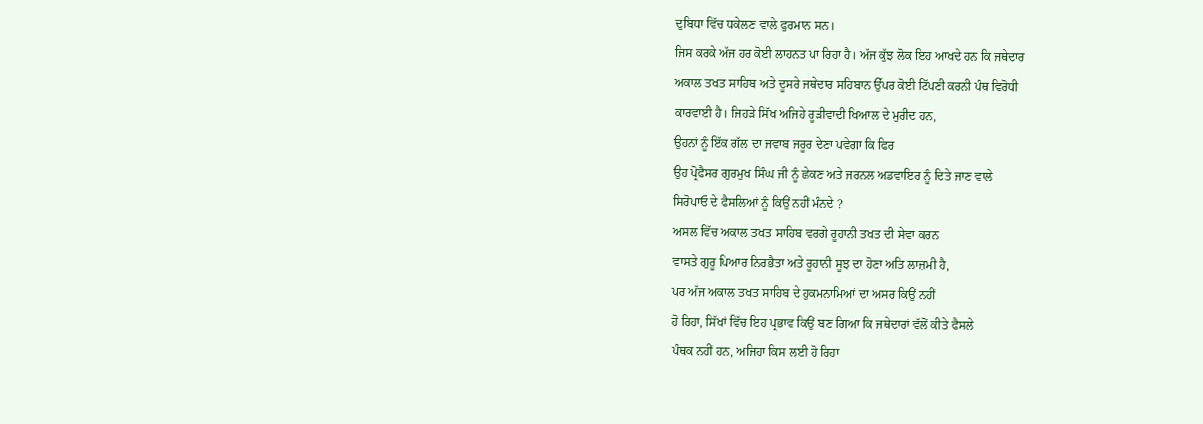ਦੁਬਿਧਾ ਵਿੱਚ ਧਕੇਲਣ ਵਾਲੇ ਫੁਰਮਾਨ ਸਨ।
ਜਿਸ ਕਰਕੇ ਅੱਜ ਹਰ ਕੋਈ ਲਾਹਨਤ ਪਾ ਰਿਹਾ ਹੈ। ਅੱਜ ਕੁੱਝ ਲੋਕ ਇਹ ਆਖਦੇ ਹਨ ਕਿ ਜਥੇਦਾਰ
ਅਕਾਲ ਤਖਤ ਸਾਹਿਬ ਅਤੇ ਦੂਸਰੇ ਜਥੇਦਾਰ ਸਹਿਬਾਨ ਉੱਪਰ ਕੋਈ ਟਿੱਪਣੀ ਕਰਨੀ ਪੰਥ ਵਿਰੋਧੀ
ਕਾਰਵਾਈ ਹੈ। ਜਿਹੜੇ ਸਿੱਖ ਅਜਿਹੇ ਰੂੜੀਵਾਦੀ ਖਿਆਲ ਦੇ ਮੁਰੀਦ ਹਨ,
ਉਹਨਾਂ ਨੂੰ ਇੱਕ ਗੱਲ ਦਾ ਜਵਾਬ ਜਰੂਰ ਦੇਣਾ ਪਵੇਗਾ ਕਿ ਫਿਰ
ਉਹ ਪ੍ਰੋਫੈਸਰ ਗੁਰਮੁਖ ਸਿੰਘ ਜੀ ਨੂੰ ਛੇਕਣ ਅਤੇ ਜਰਨਲ ਅਡਵਾਇਰ ਨੂੰ ਦਿਤੇ ਜਾਣ ਵਾਲੇ
ਸਿਰੋਪਾਓ ਦੇ ਫੈਸਲਿਆਂ ਨੂੰ ਕਿਉਂ ਨਹੀਂ ਮੰਨਦੇ ?
ਅਸਲ ਵਿੱਚ ਅਕਾਲ ਤਖਤ ਸਾਹਿਬ ਵਰਗੇ ਰੂਹਾਨੀ ਤਖਤ ਦੀ ਸੇਵਾ ਕਰਨ
ਵਾਸਤੇ ਗੁਰੂ ਪਿਆਰ ਨਿਰਭੈਤਾ ਅਤੇ ਰੂਹਾਨੀ ਸੂਝ ਦਾ ਹੋਣਾ ਅਤਿ ਲਾਜ਼ਮੀ ਹੈ,
ਪਰ ਅੱਜ ਅਕਾਲ ਤਖਤ ਸਾਹਿਬ ਦੇ ਹੁਕਮਨਾਮਿਆਂ ਦਾ ਅਸਰ ਕਿਉਂ ਨਹੀਂ
ਹੋ ਰਿਹਾ, ਸਿੱਖਾਂ ਵਿੱਚ ਇਹ ਪ੍ਰਭਾਵ ਕਿਉਂ ਬਣ ਗਿਆ ਕਿ ਜਥੇਦਾਰਾਂ ਵੱਲੋਂ ਕੀਤੇ ਫੈਸਲੇ
ਪੰਥਕ ਨਹੀਂ ਹਨ, ਅਜਿਹਾ ਕਿਸ ਲਈ ਹੋ ਰਿਹਾ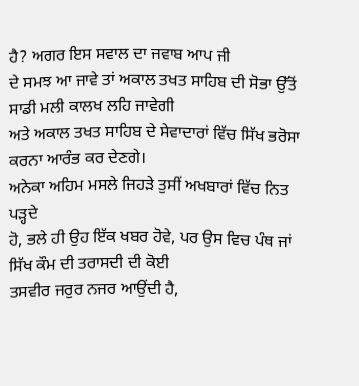ਹੈ? ਅਗਰ ਇਸ ਸਵਾਲ ਦਾ ਜਵਾਬ ਆਪ ਜੀ
ਦੇ ਸਮਝ ਆ ਜਾਵੇ ਤਾਂ ਅਕਾਲ ਤਖਤ ਸਾਹਿਬ ਦੀ ਸੋਭਾ ਉੱਤੋਂ ਸਾਡੀ ਮਲੀ ਕਾਲਖ ਲਹਿ ਜਾਵੇਗੀ
ਅਤੇ ਅਕਾਲ ਤਖਤ ਸਾਹਿਬ ਦੇ ਸੇਵਾਦਾਰਾਂ ਵਿੱਚ ਸਿੱਖ ਭਰੋਸਾ ਕਰਨਾ ਆਰੰਭ ਕਰ ਦੇਣਗੇ।
ਅਨੇਕਾ ਅਹਿਮ ਮਸਲੇ ਜਿਹੜੇ ਤੁਸੀਂ ਅਖਬਾਰਾਂ ਵਿੱਚ ਨਿਤ ਪੜ੍ਹਦੇ
ਹੋ, ਭਲੇ ਹੀ ਉਹ ਇੱਕ ਖਬਰ ਹੋਵੇ, ਪਰ ਉਸ ਵਿਚ ਪੰਥ ਜਾਂ ਸਿੱਖ ਕੌਮ ਦੀ ਤਰਾਸਦੀ ਦੀ ਕੋਈ
ਤਸਵੀਰ ਜਰੁਰ ਨਜਰ ਆਉਂਦੀ ਹੈ,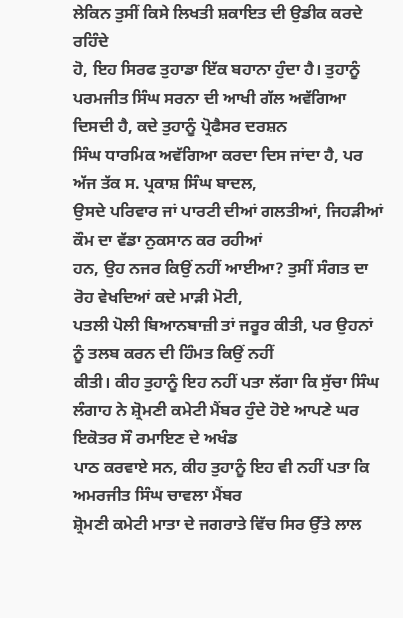ਲੇਕਿਨ ਤੁਸੀਂ ਕਿਸੇ ਲਿਖਤੀ ਸ਼ਕਾਇਤ ਦੀ ਉਡੀਕ ਕਰਦੇ ਰਹਿੰਦੇ
ਹੋ, ਇਹ ਸਿਰਫ ਤੁਹਾਡਾ ਇੱਕ ਬਹਾਨਾ ਹੁੰਦਾ ਹੈ। ਤੁਹਾਨੂੰ
ਪਰਮਜੀਤ ਸਿੰਘ ਸਰਨਾ ਦੀ ਆਖੀ ਗੱਲ ਅਵੱਗਿਆ ਦਿਸਦੀ ਹੈ, ਕਦੇ ਤੁਹਾਨੂੰ ਪ੍ਰੋਫੈਸਰ ਦਰਸ਼ਨ
ਸਿੰਘ ਧਾਰਮਿਕ ਅਵੱਗਿਆ ਕਰਦਾ ਦਿਸ ਜਾਂਦਾ ਹੈ, ਪਰ ਅੱਜ ਤੱਕ ਸ. ਪ੍ਰਕਾਸ਼ ਸਿੰਘ ਬਾਦਲ,
ਉਸਦੇ ਪਰਿਵਾਰ ਜਾਂ ਪਾਰਟੀ ਦੀਆਂ ਗਲਤੀਆਂ, ਜਿਹੜੀਆਂ ਕੌਮ ਦਾ ਵੱਡਾ ਨੁਕਸਾਨ ਕਰ ਰਹੀਆਂ
ਹਨ, ਉਹ ਨਜਰ ਕਿਉਂ ਨਹੀਂ ਆਈਆ? ਤੁਸੀਂ ਸੰਗਤ ਦਾ ਰੋਹ ਵੇਖਦਿਆਂ ਕਦੇ ਮਾੜੀ ਮੋਟੀ,
ਪਤਲੀ ਪੋਲੀ ਬਿਆਨਬਾਜ਼ੀ ਤਾਂ ਜਰੂਰ ਕੀਤੀ, ਪਰ ਉਹਨਾਂ ਨੂੰ ਤਲਬ ਕਰਨ ਦੀ ਹਿੰਮਤ ਕਿਉਂ ਨਹੀਂ
ਕੀਤੀ। ਕੀਹ ਤੁਹਾਨੂੰ ਇਹ ਨਹੀਂ ਪਤਾ ਲੱਗਾ ਕਿ ਸੁੱਚਾ ਸਿੰਘ
ਲੰਗਾਹ ਨੇ ਸ਼੍ਰੋਮਣੀ ਕਮੇਟੀ ਮੈਂਬਰ ਹੁੰਦੇ ਹੋਏ ਆਪਣੇ ਘਰ ਇਕੋਤਰ ਸੌ ਰਮਾਇਣ ਦੇ ਅਖੰਡ
ਪਾਠ ਕਰਵਾਏ ਸਨ, ਕੀਹ ਤੁਹਾਨੂੰ ਇਹ ਵੀ ਨਹੀਂ ਪਤਾ ਕਿ ਅਮਰਜੀਤ ਸਿੰਘ ਚਾਵਲਾ ਮੈਂਬਰ
ਸ਼੍ਰੋਮਣੀ ਕਮੇਟੀ ਮਾਤਾ ਦੇ ਜਗਰਾਤੇ ਵਿੱਚ ਸਿਰ ਉੱਤੇ ਲਾਲ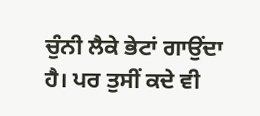ਚੁੰਨੀ ਲੈਕੇ ਭੇਟਾਂ ਗਾਉਂਦਾ
ਹੈ। ਪਰ ਤੁਸੀਂ ਕਦੇ ਵੀ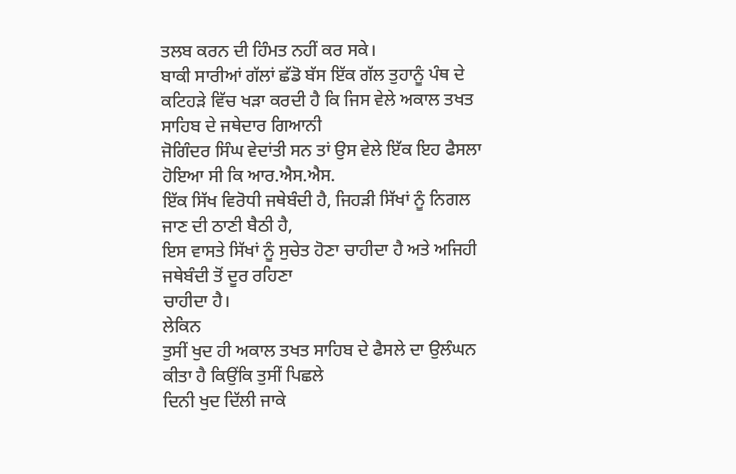ਤਲਬ ਕਰਨ ਦੀ ਹਿੰਮਤ ਨਹੀਂ ਕਰ ਸਕੇ।
ਬਾਕੀ ਸਾਰੀਆਂ ਗੱਲਾਂ ਛੱਡੋ ਬੱਸ ਇੱਕ ਗੱਲ ਤੁਹਾਨੂੰ ਪੰਥ ਦੇ
ਕਟਿਹੜੇ ਵਿੱਚ ਖੜਾ ਕਰਦੀ ਹੈ ਕਿ ਜਿਸ ਵੇਲੇ ਅਕਾਲ ਤਖਤ ਸਾਹਿਬ ਦੇ ਜਥੇਦਾਰ ਗਿਆਨੀ
ਜੋਗਿੰਦਰ ਸਿੰਘ ਵੇਦਾਂਤੀ ਸਨ ਤਾਂ ਉਸ ਵੇਲੇ ਇੱਕ ਇਹ ਫੈਸਲਾ ਹੋਇਆ ਸੀ ਕਿ ਆਰ.ਐਸ.ਐਸ.
ਇੱਕ ਸਿੱਖ ਵਿਰੋਧੀ ਜਥੇਬੰਦੀ ਹੈ, ਜਿਹੜੀ ਸਿੱਖਾਂ ਨੂੰ ਨਿਗਲ ਜਾਣ ਦੀ ਠਾਣੀ ਬੈਠੀ ਹੈ,
ਇਸ ਵਾਸਤੇ ਸਿੱਖਾਂ ਨੂੰ ਸੁਚੇਤ ਹੋਣਾ ਚਾਹੀਦਾ ਹੈ ਅਤੇ ਅਜਿਹੀ ਜਥੇਬੰਦੀ ਤੋਂ ਦੂਰ ਰਹਿਣਾ
ਚਾਹੀਦਾ ਹੈ।
ਲੇਕਿਨ
ਤੁਸੀਂ ਖੁਦ ਹੀ ਅਕਾਲ ਤਖਤ ਸਾਹਿਬ ਦੇ ਫੈਸਲੇ ਦਾ ਉਲੰਘਨ ਕੀਤਾ ਹੈ ਕਿਉਂਕਿ ਤੁਸੀਂ ਪਿਛਲੇ
ਦਿਨੀ ਖੁਦ ਦਿੱਲੀ ਜਾਕੇ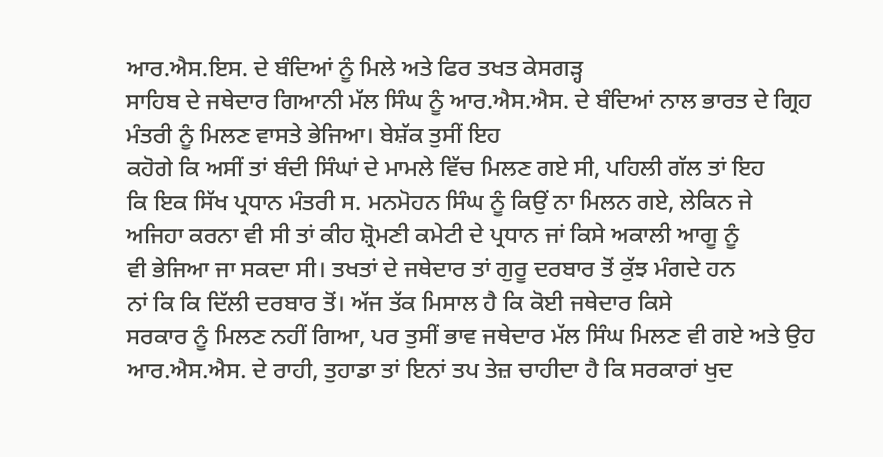ਆਰ.ਐਸ.ਇਸ. ਦੇ ਬੰਦਿਆਂ ਨੂੰ ਮਿਲੇ ਅਤੇ ਫਿਰ ਤਖਤ ਕੇਸਗੜ੍ਹ
ਸਾਹਿਬ ਦੇ ਜਥੇਦਾਰ ਗਿਆਨੀ ਮੱਲ ਸਿੰਘ ਨੂੰ ਆਰ.ਐਸ.ਐਸ. ਦੇ ਬੰਦਿਆਂ ਨਾਲ ਭਾਰਤ ਦੇ ਗ੍ਰਿਹ
ਮੰਤਰੀ ਨੂੰ ਮਿਲਣ ਵਾਸਤੇ ਭੇਜਿਆ। ਬੇਸ਼ੱਕ ਤੁਸੀਂ ਇਹ
ਕਹੋਗੇ ਕਿ ਅਸੀਂ ਤਾਂ ਬੰਦੀ ਸਿੰਘਾਂ ਦੇ ਮਾਮਲੇ ਵਿੱਚ ਮਿਲਣ ਗਏ ਸੀ, ਪਹਿਲੀ ਗੱਲ ਤਾਂ ਇਹ
ਕਿ ਇਕ ਸਿੱਖ ਪ੍ਰਧਾਨ ਮੰਤਰੀ ਸ. ਮਨਮੋਹਨ ਸਿੰਘ ਨੂੰ ਕਿਉਂ ਨਾ ਮਿਲਨ ਗਏ, ਲੇਕਿਨ ਜੇ
ਅਜਿਹਾ ਕਰਨਾ ਵੀ ਸੀ ਤਾਂ ਕੀਹ ਸ਼੍ਰੋਮਣੀ ਕਮੇਟੀ ਦੇ ਪ੍ਰਧਾਨ ਜਾਂ ਕਿਸੇ ਅਕਾਲੀ ਆਗੂ ਨੂੰ
ਵੀ ਭੇਜਿਆ ਜਾ ਸਕਦਾ ਸੀ। ਤਖਤਾਂ ਦੇ ਜਥੇਦਾਰ ਤਾਂ ਗੁਰੂ ਦਰਬਾਰ ਤੋਂ ਕੁੱਝ ਮੰਗਦੇ ਹਨ
ਨਾਂ ਕਿ ਕਿ ਦਿੱਲੀ ਦਰਬਾਰ ਤੋਂ। ਅੱਜ ਤੱਕ ਮਿਸਾਲ ਹੈ ਕਿ ਕੋਈ ਜਥੇਦਾਰ ਕਿਸੇ
ਸਰਕਾਰ ਨੂੰ ਮਿਲਣ ਨਹੀਂ ਗਿਆ, ਪਰ ਤੁਸੀਂ ਭਾਵ ਜਥੇਦਾਰ ਮੱਲ ਸਿੰਘ ਮਿਲਣ ਵੀ ਗਏ ਅਤੇ ਉਹ
ਆਰ.ਐਸ.ਐਸ. ਦੇ ਰਾਹੀ, ਤੁਹਾਡਾ ਤਾਂ ਇਨਾਂ ਤਪ ਤੇਜ਼ ਚਾਹੀਦਾ ਹੈ ਕਿ ਸਰਕਾਰਾਂ ਖੁਦ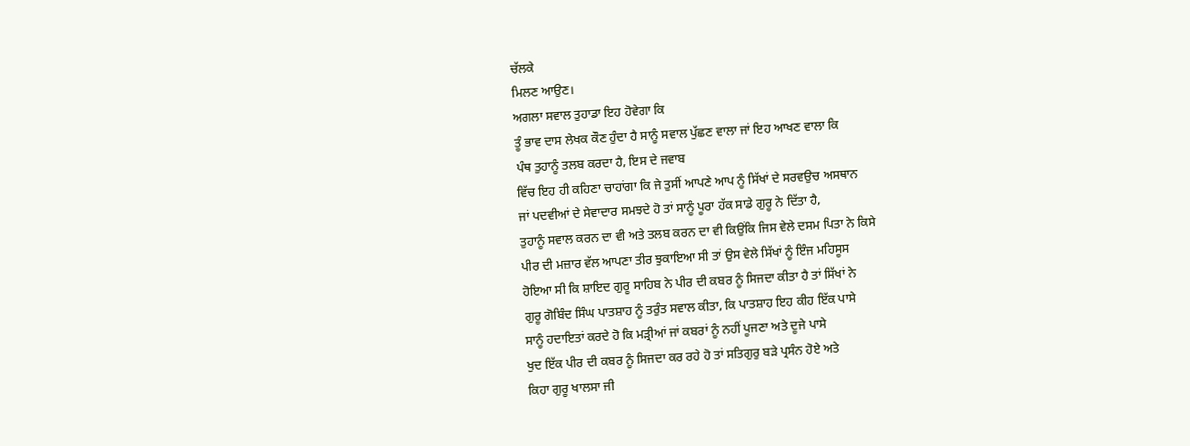ਚੱਲਕੇ
ਮਿਲਣ ਆਉਣ।
ਅਗਲਾ ਸਵਾਲ ਤੁਹਾਡਾ ਇਹ ਹੋਵੇਗਾ ਕਿ
ਤੂੰ ਭਾਵ ਦਾਸ ਲੇਖਕ ਕੌਣ ਹੁੰਦਾ ਹੈ ਸਾਨੂੰ ਸਵਾਲ ਪੁੱਛਣ ਵਾਲਾ ਜਾਂ ਇਹ ਆਖਣ ਵਾਲਾ ਕਿ
ਪੰਥ ਤੁਹਾਨੂੰ ਤਲਬ ਕਰਦਾ ਹੈ, ਇਸ ਦੇ ਜਵਾਬ
ਵਿੱਚ ਇਹ ਹੀ ਕਹਿਣਾ ਚਾਹਾਂਗਾ ਕਿ ਜੇ ਤੁਸੀਂ ਆਪਣੇ ਆਪ ਨੂੰ ਸਿੱਖਾਂ ਦੇ ਸਰਵਉਚ ਅਸਥਾਨ
ਜਾਂ ਪਦਵੀਆਂ ਦੇ ਸੇਵਾਦਾਰ ਸਮਝਦੇ ਹੋ ਤਾਂ ਸਾਨੂੰ ਪੂਰਾ ਹੱਕ ਸਾਡੇ ਗੁਰੂ ਨੇ ਦਿੱਤਾ ਹੈ,
ਤੁਹਾਨੂੰ ਸਵਾਲ ਕਰਨ ਦਾ ਵੀ ਅਤੇ ਤਲਬ ਕਰਨ ਦਾ ਵੀ ਕਿਉਂਕਿ ਜਿਸ ਵੇਲੇ ਦਸਮ ਪਿਤਾ ਨੇ ਕਿਸੇ
ਪੀਰ ਦੀ ਮਜ਼ਾਰ ਵੱਲ ਆਪਣਾ ਤੀਰ ਝੁਕਾਇਆ ਸੀ ਤਾਂ ਉਸ ਵੇਲੇ ਸਿੱਖਾਂ ਨੂੰ ਇੰਜ ਮਹਿਸੂਸ
ਹੋਇਆ ਸੀ ਕਿ ਸ਼ਾਇਦ ਗੁਰੂ ਸਾਹਿਬ ਨੇ ਪੀਰ ਦੀ ਕਬਰ ਨੂੰ ਸਿਜਦਾ ਕੀਤਾ ਹੈ ਤਾਂ ਸਿੱਖਾਂ ਨੇ
ਗੁਰੂ ਗੋਬਿੰਦ ਸਿੰਘ ਪਾਤਸ਼ਾਹ ਨੂੰ ਤਰੁੰਤ ਸਵਾਲ ਕੀਤਾ, ਕਿ ਪਾਤਸ਼ਾਹ ਇਹ ਕੀਹ ਇੱਕ ਪਾਸੇ
ਸਾਨੂੰ ਹਦਾਇਤਾਂ ਕਰਦੇ ਹੋ ਕਿ ਮੜ੍ਰੀਆਂ ਜਾਂ ਕਬਰਾਂ ਨੂੰ ਨਹੀਂ ਪੂਜਣਾ ਅਤੇ ਦੂਜੇ ਪਾਸੇ
ਖੁਦ ਇੱਕ ਪੀਰ ਦੀ ਕਬਰ ਨੂੰ ਸਿਜਦਾ ਕਰ ਰਹੇ ਹੋ ਤਾਂ ਸਤਿਗੁਰੁ ਬੜੇ ਪ੍ਰਸੰਨ ਹੋਏ ਅਤੇ
ਕਿਹਾ ਗੁਰੂ ਖਾਲਸਾ ਜੀ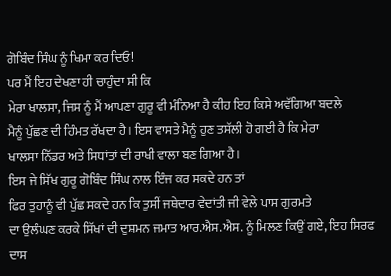ਗੋਬਿੰਦ ਸਿੰਘ ਨੂੰ ਖਿਮਾ ਕਰ ਦਿਓ!
ਪਰ ਮੈਂ ਇਹ ਦੇਖਣਾ ਹੀ ਚਾਹੁੰਦਾ ਸੀ ਕਿ
ਮੇਰਾ ਖਾਲਸਾ, ਜਿਸ ਨੂੰ ਮੈਂ ਆਪਣਾ ਗੁਰੂ ਵੀ ਮੰਨਿਆ ਹੈ ਕੀਹ ਇਹ ਕਿਸੇ ਅਵੱਗਿਆ ਬਦਲੇ
ਮੈਨੂੰ ਪੁੱਛਣ ਦੀ ਹਿੰਮਤ ਰੱਖਦਾ ਹੈ। ਇਸ ਵਾਸਤੇ ਮੈਨੂੰ ਹੁਣ ਤਸੱਲੀ ਹੋ ਗਈ ਹੈ ਕਿ ਮੇਰਾ
ਖਾਲਸਾ ਨਿੱਡਰ ਅਤੇ ਸਿਧਾਂਤਾਂ ਦੀ ਰਾਖੀ ਵਾਲਾ ਬਣ ਗਿਆ ਹੈ।
ਇਸ ਜੇ ਸਿੱਖ ਗੁਰੂ ਗੋਬਿੰਦ ਸਿੰਘ ਨਾਲ ਇੰਜ ਕਰ ਸਕਦੇ ਹਨ ਤਾਂ
ਫਿਰ ਤੁਹਾਨੂੰ ਵੀ ਪੁੱਛ ਸਕਦੇ ਹਨ ਕਿ ਤੁਸੀਂ ਜਥੇਦਾਰ ਵੇਦਾਂਤੀ ਜੀ ਵੇਲੇ ਪਾਸ ਗੁਰਮਤੇ
ਦਾ ਉਲੰਘਣ ਕਰਕੇ ਸਿੱਖਾਂ ਦੀ ਦੁਸ਼ਮਨ ਜਮਾਤ ਆਰ.ਐਸ.ਐਸ. ਨੂੰ ਮਿਲਣ ਕਿਉਂ ਗਏ, ਇਹ ਸਿਰਫ
ਦਾਸ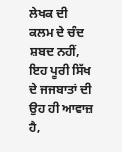ਲੇਖਕ ਦੀ ਕਲਮ ਦੇ ਚੰਦ ਸ਼ਬਦ ਨਹੀਂ, ਇਹ ਪੂਰੀ ਸਿੱਖ ਦੇ ਜਜਬਾਤਾਂ ਦੀ ਉਹ ਹੀ ਆਵਾਜ਼
ਹੈ,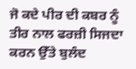ਜੋ ਕਦੇ ਪੀਰ ਦੀ ਕਬਰ ਨੂੰ ਤੀਰ ਨਾਲ ਫਰਜ਼ੀ ਸਿਜਦਾ ਕਰਨ ਉੱਤੇ ਬੁਲੰਦ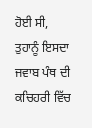ਹੋਈ ਸੀ,
ਤੁਹਾਨੂੰ ਇਸਦਾ ਜਵਾਬ ਪੰਥ ਦੀ ਕਚਿਹਰੀ ਵਿੱਚ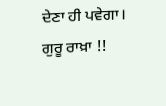ਦੇਣਾ ਹੀ ਪਵੇਗਾ। ਗੁਰੂ ਰਾਖ਼ਾ !!